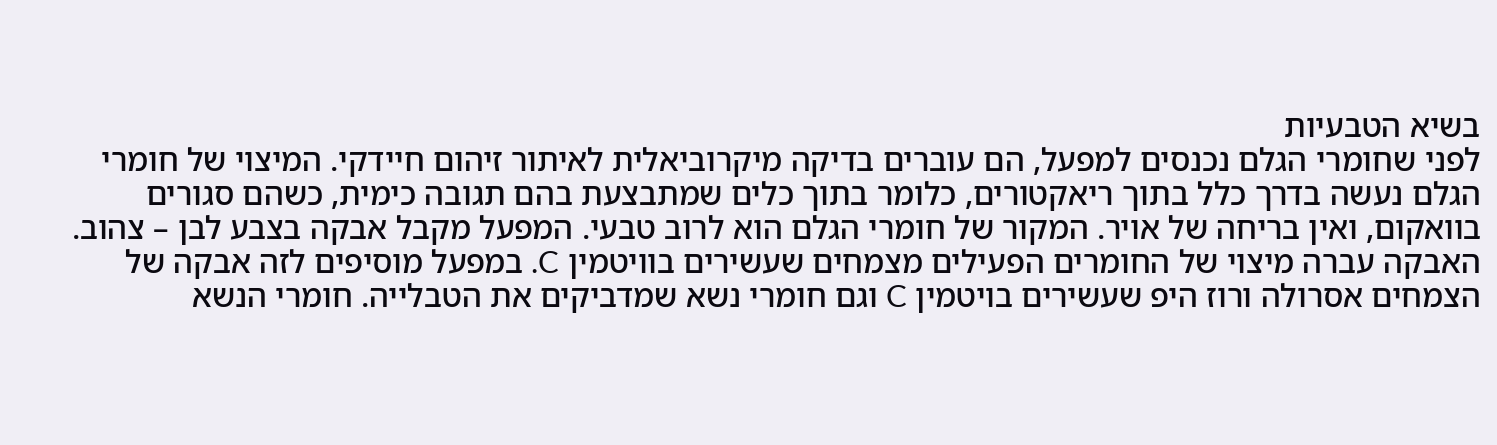בשיא הטבעיות
לפני שחומרי הגלם נכנסים למפעל, הם עוברים בדיקה מיקרוביאלית לאיתור זיהום חיידקי. המיצוי של חומרי הגלם נעשה בדרך כלל בתוך ריאקטורים, כלומר בתוך כלים שמתבצעת בהם תגובה כימית, כשהם סגורים בוואקום, ואין בריחה של אויר. המקור של חומרי הגלם הוא לרוב טבעי. המפעל מקבל אבקה בצבע לבן – צהוב. האבקה עברה מיצוי של החומרים הפעילים מצמחים שעשירים בוויטמין C. במפעל מוסיפים לזה אבקה של הצמחים אסרולה ורוז היפ שעשירים בויטמין C וגם חומרי נשא שמדביקים את הטבלייה. חומרי הנשא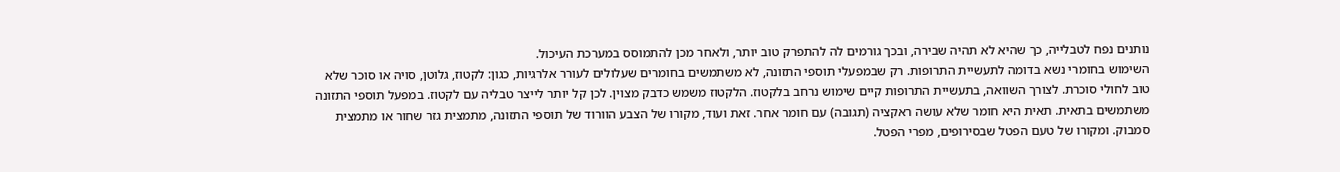נותנים נפח לטבלייה, כך שהיא לא תהיה שבירה, ובכך גורמים לה להתפרק טוב יותר, ולאחר מכן להתמוסס במערכת העיכול.
השימוש בחומרי נשא בדומה לתעשיית התרופות. רק שבמפעלי תוספי התזונה, לא משתמשים בחומרים שעלולים לעורר אלרגיות, כגון: לקטוז, גלוטן, סויה או סוכר שלא טוב לחולי סוכרת. לצורך השוואה, בתעשיית התרופות קיים שימוש נרחב בלקטוז. הלקטוז משמש כדבק מצוין. לכן קל יותר לייצר טבליה עם לקטוז. במפעל תוספי התזונה משתמשים בתאית. תאית היא חומר שלא עושה ראקציה (תגובה) עם חומר אחר. זאת ועוד, מקורו של הצבע הוורוד של תוספי התזונה, מתמצית גזר שחור או מתמצית סמבוק. ומקורו של טעם הפטל שבסירופים, מפרי הפטל.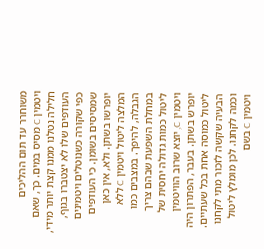משוחרר עד תום ההליכים
ויטמין C מסיס במים. כך, שאם חלילה נטלנו ממנו קצת יותר מידי, העודפים שלו לא יצטברו בגוף, כפי שקורה כשנוטלים ויטמינים שמסיסים בשומן. כי העודפים יופרשו בשתן. ולא, אין כאן המלצה ליטול ויטמין C ללא הגבלה, להיפך. במצבים כמו במחלת השפעת שבהם צריך ליטול כמות גדולה יחסית של ויטמין C, יוצא שרוב הוויטמין יופרש בשתן. בעבר, הפתרון היה ליטול כמוסה אחת בכל שעתיים. הבעיה שקשה לזכור מתי לקחנו וכמה לקחנו. לכן מומלץ ליטול ויטמין C בשם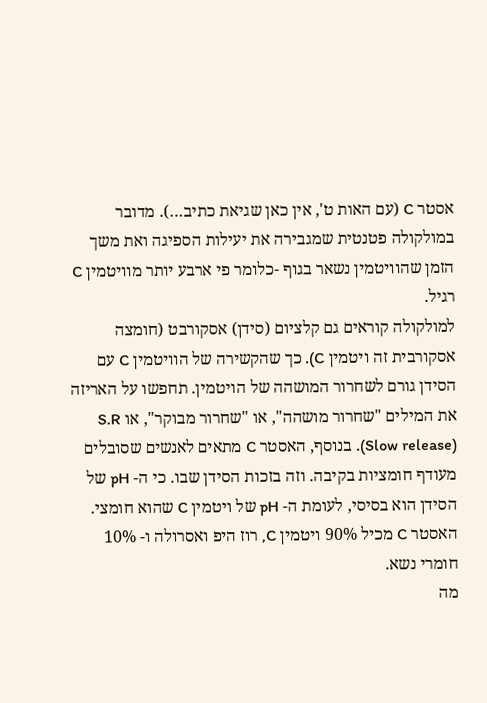אסטר C (עם האות ט', אין כאן שגיאת כתיב…). מדובר במולקולה פטנטית שמגבירה את יעילות הספיגה ואת משך הזמן שהוויטמין נשאר בגוף -כלומר פי ארבע יותר מוויטמין C רגיל.
למולקולה קוראים גם קלציום (סידן) אסקורבט (חומצה אסקורבית זה ויטמין C). כך שהקשירה של הוויטמין C עם הסידן גורם לשחרור המושהה של הויטמין. תחפשו על האריזה את המילים "שחרור מושהה", או "שחרור מבוקר", או S.R (Slow release). בנוסף, האסטר C מתאים לאנשים שסובלים מעודף חומציות בקיבה. וזה בזכות הסידן שבו. כי ה- pH של הסידן הוא בסיסי, לעומת ה- pH של ויטמין C שהוא חומצי. האסטר C מכיל 90% ויטמין C, רוז היפ ואסרולה ו- 10% חומרי נשא.
מה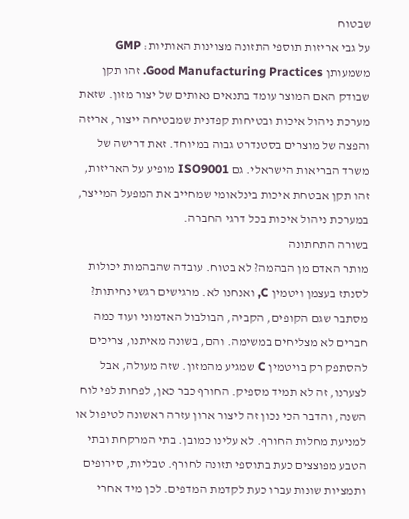שבטוח
על גבי אריזות תוספי התזונה מצוינות האותיות: GMP משמעותן Good Manufacturing Practices. זהו תקן שבודק האם המוצר עומד בתנאים נאותים של יצור מזון. שזאת מערכת ניהול איכות ובטיחות קפדנית שמבטיחה ייצור, אריזה והפצה של מוצרים בסטנדרט גבוה במיוחד. זאת דרישה של משרד הבריאות הישראלי. גם ISO9001 מופיע על האריזות, זהו תקן אבטחת איכות בינלאומי שמחייב את המפעל המייצר, במערכת ניהול איכות בכל דרגי החברה.
בשורה התחתונה
מותר האדם מן הבהמה? לא בטוח. עובדה שהבהמות יכולות לסנתז בעצמן ויטמין C, ואנחנו לא. מרגישים רגשי נחיתות? מסתבר שגם הקופים, הקביה, הבולבול האדמוני ועוד כמה חברים לא מצליחים במשימה. והם, בשונה מאיתנו, צריכים להסתפק רק בויטמין C שמגיע מהמזון. שזה מעולה, אבל לצערנו, זה לא תמיד מספיק. החורף כבר כאן, לפחות לפי לוח השנה, והדבר הכי נכון זה ליצור ארון עזרה ראשונה לטיפול או למניעת מחלות החורף. לא עלינו כמובן. בתי המרקחת ובתי הטבע מפוצצים כעת בתוספי תזונה לחורף. טבליות, סירופים ותמציות שונות עברו כעת לקדמת המדפים. לכן מיד אחרי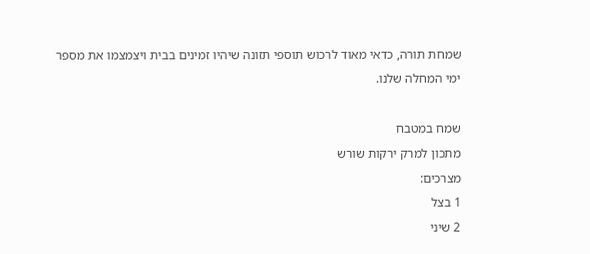שמחת תורה, כדאי מאוד לרכוש תוספי תזונה שיהיו זמינים בבית ויצמצמו את מספר ימי המחלה שלנו.

שמח במטבח
מתכון למרק ירקות שורש
מצרכים:
1 בצל
2 שיני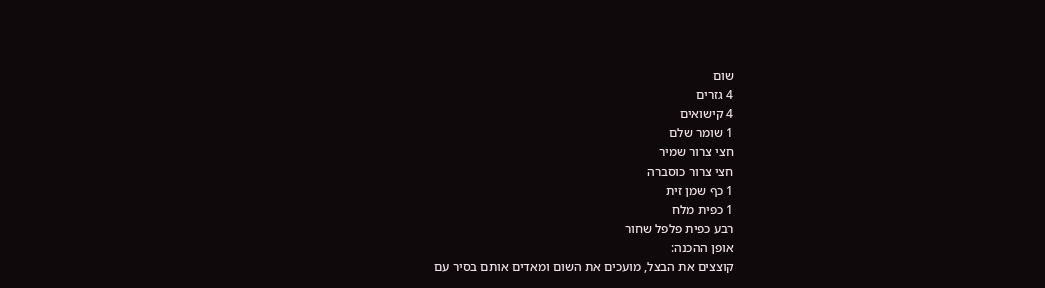שום
4 גזרים
4 קישואים
1 שומר שלם
חצי צרור שמיר
חצי צרור כוסברה
1 כף שמן זית
1 כפית מלח
רבע כפית פלפל שחור
אופן ההכנה:
קוצצים את הבצל, מועכים את השום ומאדים אותם בסיר עם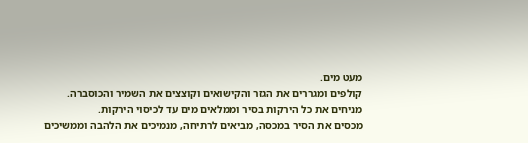מעט מים.
קולפים ומגררים את הגזר והקישואים וקוצצים את השמיר והכוסברה.
מניחים את כל הירקות בסיר וממלאים מים עד לכיסוי הירקות.
מכסים את הסיר במכסה, מביאים לרתיחה, מנמיכים את הלהבה וממשיכים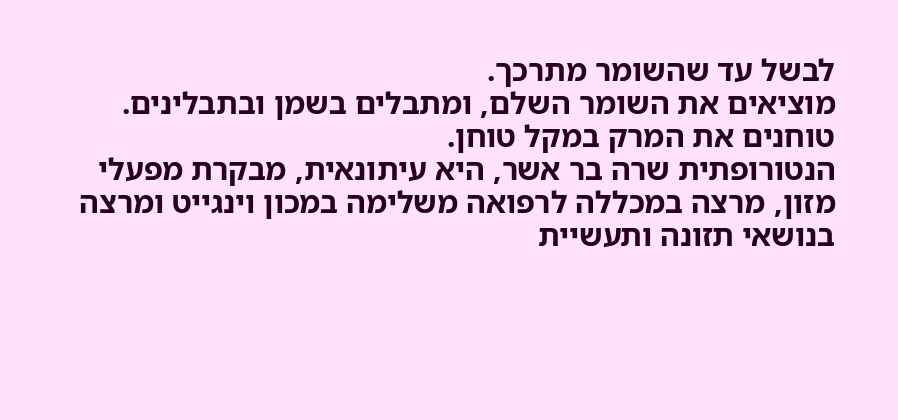לבשל עד שהשומר מתרכך.
מוציאים את השומר השלם, ומתבלים בשמן ובתבלינים.
טוחנים את המרק במקל טוחן.
הנטורופתית שרה בר אשר, היא עיתונאית, מבקרת מפעלי מזון, מרצה במכללה לרפואה משלימה במכון וינגייט ומרצה בנושאי תזונה ותעשיית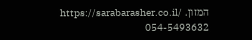המזון. https://sarabarasher.co.il/ 054-5493632